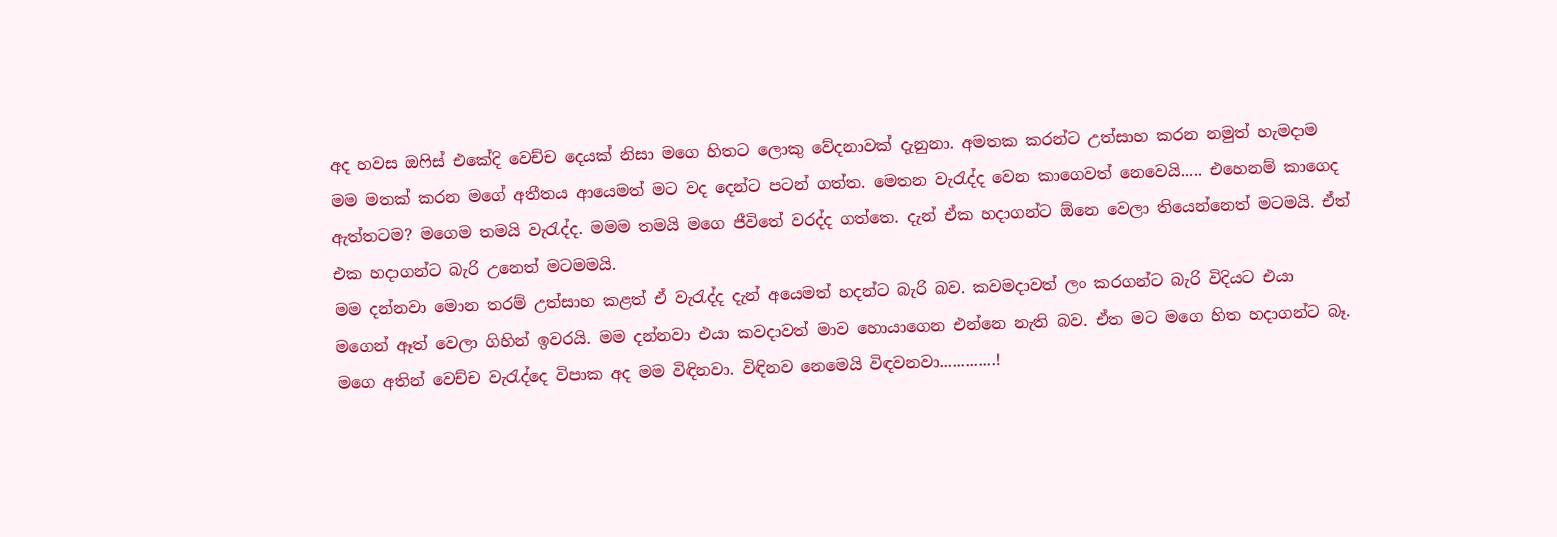අද හවස ඔෆිස් එකේදි වෙච්ච දෙයක් නිසා මගෙ හිතට ලොකු වේදනාවක් දැනුනා. අමතක කරන්ට උත්සාහ කරන නමුත් හැමදාම මම මතක් කරන මගේ අතීතය ආයෙමත් මට වද දෙන්ට පටන් ගත්ත. මෙතන වැරැද්ද වෙන කාගෙවත් නෙවෙයි..... එහෙනම් කාගෙද ඇත්තටම? මගෙම තමයි වැරැද්ද. මමම තමයි මගෙ ජීවිතේ වරද්ද ගත්තෙ. දැන් ඒක හදාගන්ට ඕනෙ වෙලා තියෙන්නෙත් මටමයි. ඒත් එක හදාගන්ට බැරි උනෙත් මටමමයි.
මම දන්නවා මොන තරම් උත්සාහ කළත් ඒ වැරැද්ද දැන් අයෙමත් හදන්ට බැරි බව. කවමදාවත් ලං කරගන්ට බැරි විදියට එයා මගෙන් ඈත් වෙලා ගිහින් ඉවරයි. මම දන්නවා එයා කවදාවත් මාව හොයාගෙන එන්නෙ නැති බව. ඒත මට මගෙ හිත හදාගන්ට බෑ. මගෙ අතින් වෙච්ච වැරැද්දෙ විපාක අද මම විඳිනවා. විඳිනව නෙමෙයි විඳවනවා.............!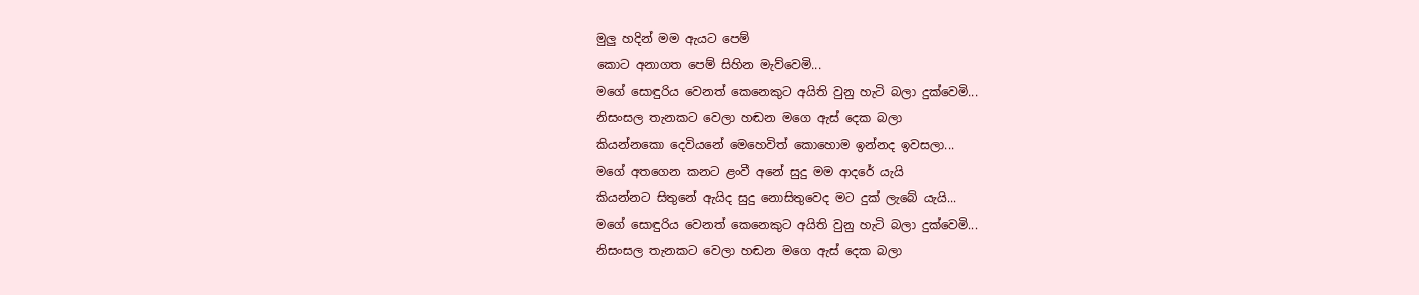මුලු හදින් මම ඇයට පෙම්
කොට අනාගත පෙම් සිහින මැව්වෙමි...
මගේ සොඳුරිය වෙනත් කෙනෙකුට අයිති වුනු හැටි බලා දුක්වෙමි...
නිසංසල තැනකට වෙලා හඬන මගෙ ඇස් දෙක බලා
කියන්නකො දෙවියනේ මෙහෙවිත් කොහොම ඉන්නද ඉවසලා...
මගේ අතගෙන කනට ළංවී අනේ සුදු මම ආදරේ යැයි
කියන්නට සිතුනේ ඇයිද සුදු නොසිතුවෙද මට දුක් ලැබේ යැයි...
මගේ සොඳුරිය වෙනත් කෙනෙකුට අයිති වුනු හැටි බලා දුක්වෙමි...
නිසංසල තැනකට වෙලා හඬන මගෙ ඇස් දෙක බලා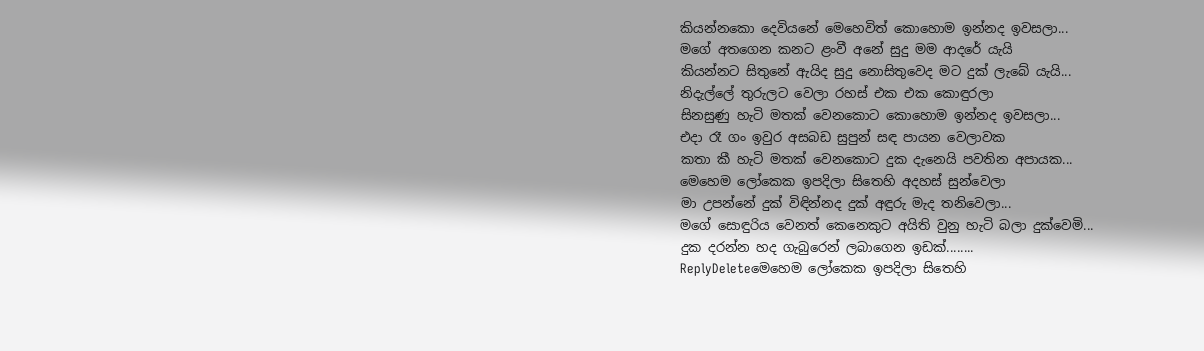කියන්නකො දෙවියනේ මෙහෙවිත් කොහොම ඉන්නද ඉවසලා...
මගේ අතගෙන කනට ළංවී අනේ සුදු මම ආදරේ යැයි
කියන්නට සිතුනේ ඇයිද සුදු නොසිතුවෙද මට දුක් ලැබේ යැයි...
නිදැල්ලේ තුරුලට වෙලා රහස් එක එක කොඳුරලා
සිනසුණු හැටි මතක් වෙනකොට කොහොම ඉන්නද ඉවසලා...
එදා රෑ ගං ඉවුර අසබඩ සුපුන් සඳ පායන වෙලාවක
කතා කී හැටි මතක් වෙනකොට දුක දැනෙයි පවතින අපායක...
මෙහෙම ලෝකෙක ඉපදිලා සිතෙහි අදහස් සුන්වෙලා
මා උපන්නේ දුක් විඳින්නද දුක් අඳුරු මැද තනිවෙලා...
මගේ සොඳුරිය වෙනත් කෙනෙකුට අයිති වුනු හැටි බලා දුක්වෙමි...
දුක දරන්න හද ගැබුරෙන් ලබාගෙන ඉඩක්........
ReplyDeleteමෙහෙම ලෝකෙක ඉපදිලා සිතෙහි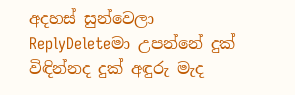අදහස් සුන්වෙලා
ReplyDeleteමා උපන්නේ දුක් විඳින්නද දුක් අඳුරු මැද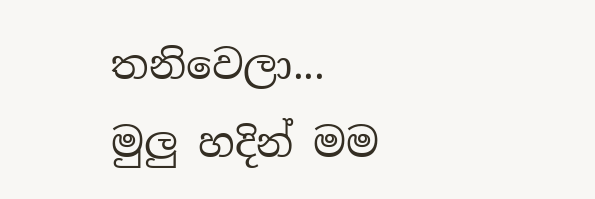තනිවෙලා...
මුලු හදින් මම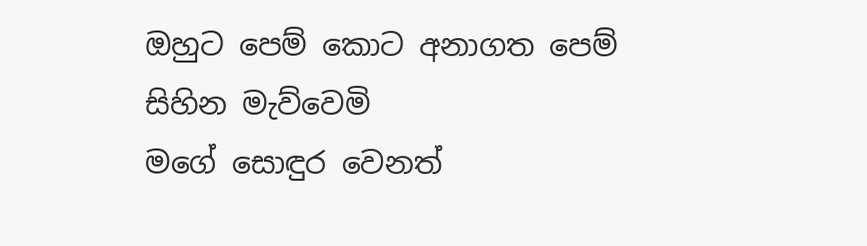ඔහුට පෙම් කොට අනාගත පෙම් සිහින මැව්වෙමි
මගේ සොඳුර වෙනත්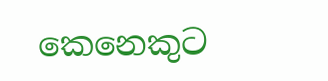කෙනෙකුට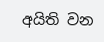අයිති වන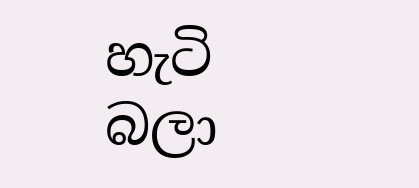හැටි බලා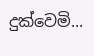දුක්වෙමි...